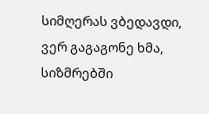სიმღერას ვბედავდი, ვერ გაგაგონე ხმა,
სიზმრებში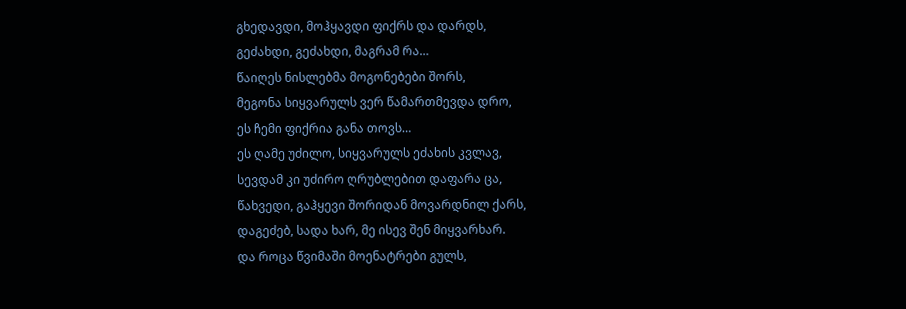გხედავდი, მოჰყავდი ფიქრს და დარდს,
გეძახდი, გეძახდი, მაგრამ რა…
წაიღეს ნისლებმა მოგონებები შორს,
მეგონა სიყვარულს ვერ წამართმევდა დრო,
ეს ჩემი ფიქრია განა თოვს…
ეს ღამე უძილო, სიყვარულს ეძახის კვლავ,
სევდამ კი უძირო ღრუბლებით დაფარა ცა,
წახვედი, გაჰყევი შორიდან მოვარდნილ ქარს,
დაგეძებ, სადა ხარ, მე ისევ შენ მიყვარხარ.
და როცა წვიმაში მოენატრები გულს,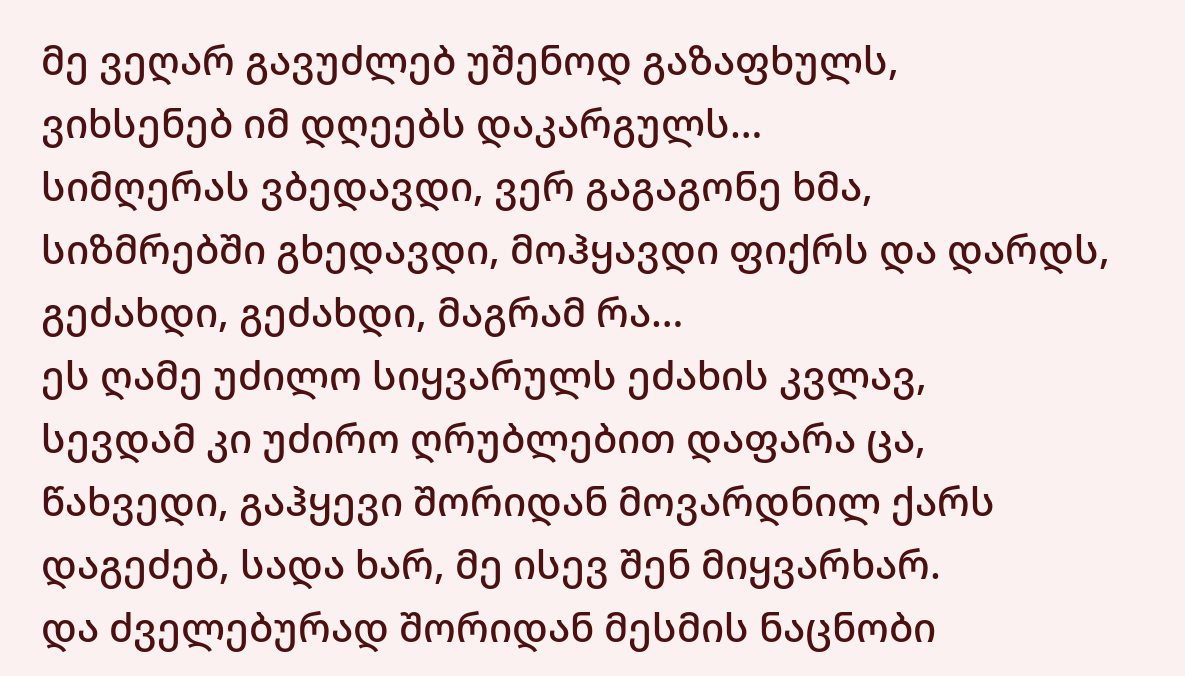მე ვეღარ გავუძლებ უშენოდ გაზაფხულს,
ვიხსენებ იმ დღეებს დაკარგულს…
სიმღერას ვბედავდი, ვერ გაგაგონე ხმა,
სიზმრებში გხედავდი, მოჰყავდი ფიქრს და დარდს,
გეძახდი, გეძახდი, მაგრამ რა…
ეს ღამე უძილო სიყვარულს ეძახის კვლავ,
სევდამ კი უძირო ღრუბლებით დაფარა ცა,
წახვედი, გაჰყევი შორიდან მოვარდნილ ქარს
დაგეძებ, სადა ხარ, მე ისევ შენ მიყვარხარ.
და ძველებურად შორიდან მესმის ნაცნობი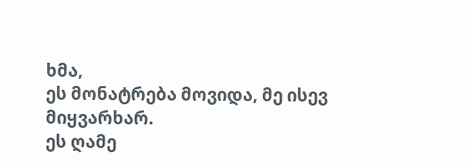ხმა,
ეს მონატრება მოვიდა, მე ისევ მიყვარხარ.
ეს ღამე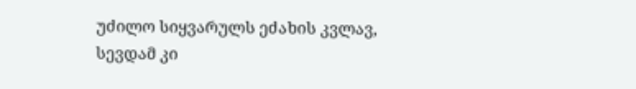უძილო სიყვარულს ეძახის კვლავ,
სევდამ კი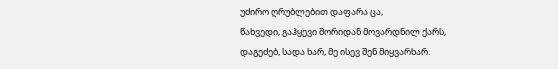უძირო ღრუბლებით დაფარა ცა,
წახვედი, გაჰყევი შორიდან მოვარდნილ ქარს,
დაგეძებ, სადა ხარ, მე ისევ შენ მიყვარხარ.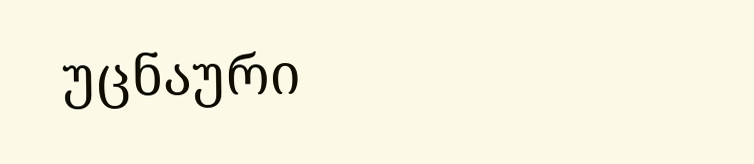უცნაური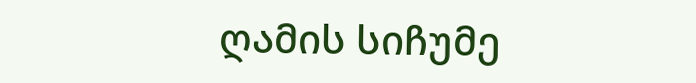ღამის სიჩუმე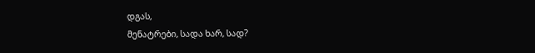დგას,
მენატრები, სადა ხარ, სად?